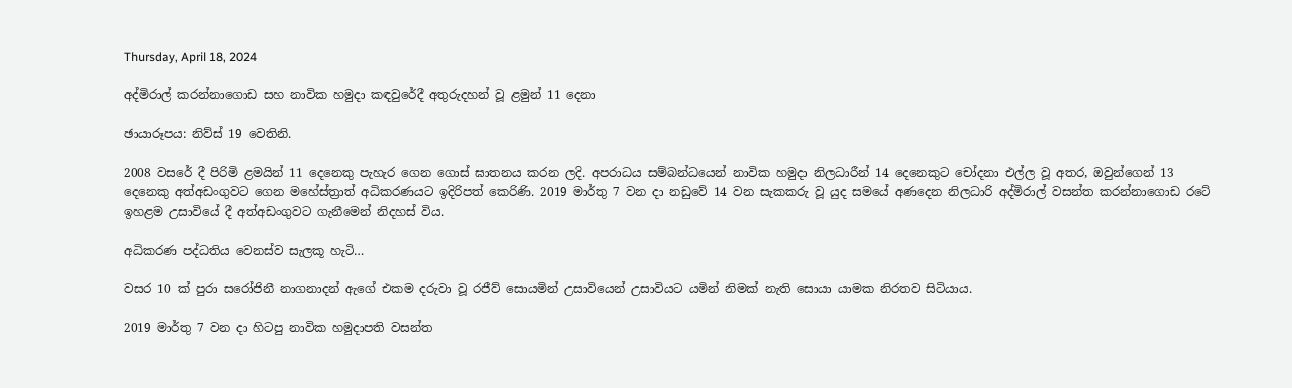Thursday, April 18, 2024

අද්මිරාල් කරන්නාගොඩ සහ නාවික හමුදා කඳවුරේදී අතුරුදහන් වූ ළමුන් 11 දෙනා

ඡායාරූපය: නිව්ස් 19 වෙතිනි.

2008 වසරේ දී පිරිමි ළමයින් 11 දෙනෙකු පැහැර ගෙන ගොස් ඝාතනය කරන ලදි. අපරාධය සම්බන්ධයෙන් නාවික හමුදා නිලධාරීන් 14 දෙනෙකුට චෝදනා එල්ල වූ අතර, ඔවුන්ගෙන් 13 දෙනෙකු අත්අඩංගුවට ගෙන මහේස්ත්‍රාත් අධිකරණයට ඉදිරිපත් කෙරිණි. 2019 මාර්තු 7 වන දා නඩුවේ 14 වන සැකකරු වූ යුද සමයේ අණදෙන නිලධාරි අද්මිරාල් වසන්ත කරන්නාගොඩ රටේ ඉහළම උසාවියේ දී අත්අඩංගුවට ගැනීමෙන් නිදහස් විය.

අධිකරණ පද්ධතිය වෙනස්ව සැලකූ හැටි…

වසර 10 ක් පුරා සරෝජිනී නාගනාදන් ඇගේ එකම දරුවා වූ රජීව් සොයමින් උසාවියෙන් උසාවියට යමින් නිමක් නැති සොයා යාමක නිරතව සිටියාය.

2019 මාර්තු 7 වන දා හිටපු නාවික හමුදාපති වසන්ත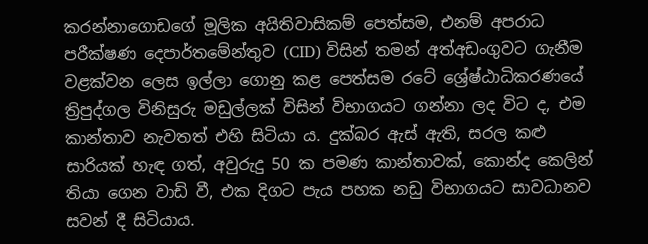කරන්නාගොඩගේ මූලික අයිතිවාසිකම් පෙත්සම, එනම් අපරාධ පරීක්ෂණ දෙපාර්තමේන්තුව (CID) විසින් තමන් අත්අඩංගුවට ගැනීම වළක්වන ලෙස ඉල්ලා ගොනු කළ පෙත්සම රටේ ශ්‍රේෂ්ඨාධිකරණයේ ත්‍රිපුද්ගල විනිසුරු මඩුල්ලක් විසින් විභාගයට ගන්නා ලද විට ද, එම කාන්තාව නැවතත් එහි සිටියා ය. දුක්බර ඇස් ඇති, සරල කළු සාරියක් හැඳ ගත්, අවුරුදු 50 ක පමණ කාන්තාවක්, කොන්ද කෙලින් තියා ගෙන වාඩි වී, එක දිගට පැය පහක නඩු විභාගයට සාවධානව සවන් දී සිටියාය.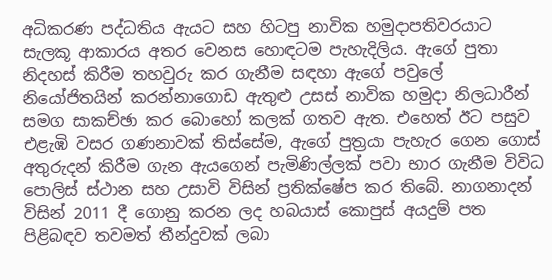අධිකරණ පද්ධතිය ඇයට සහ හිටපු නාවික හමුදාපතිවරයාට සැලකූ ආකාරය අතර වෙනස හොඳටම පැහැදිලිය. ඇගේ පුතා නිදහස් කිරීම තහවුරු කර ගැනීම සඳහා ඇගේ පවුලේ නියෝජිතයින් කරන්නාගොඩ ඇතුළු උසස් නාවික හමුදා නිලධාරීන් සමග සාකච්ඡා කර බොහෝ කලක් ගතව ඇත. එහෙත් ඊට පසුව එළැඹි වසර ගණනාවක් තිස්සේම, ඇගේ පුත්‍රයා පැහැර ගෙන ගොස් අතුරුදන් කිරීම ගැන ඇයගෙන් පැමිණිල්ලක් පවා භාර ගැනීම විවිධ පොලිස් ස්ථාන සහ උසාවි විසින් ප්‍රතික්ෂේප කර තිබේ. නාගනාදන් විසින් 2011 දී ගොනු කරන ලද හබයාස් කොපුස් අයදුම් පත පිළිබඳව තවමත් තීන්දුවක් ලබා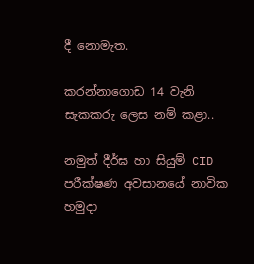දී නොමැත.

කරන්නාගොඩ 14 වැනි සැකකරු ලෙස නම් කළා..

නමුත් දීර්ඝ හා සියුම් CID පරීක්ෂණ අවසානයේ නාවික හමුදා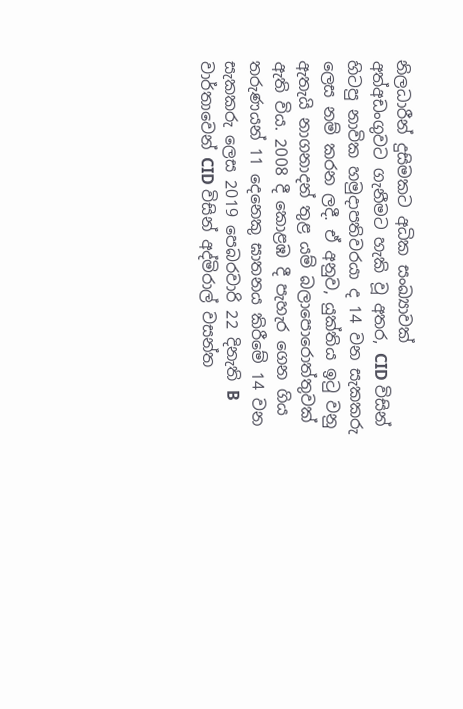නිලධාරීන් දුසිමකට අධික සංඛ්‍යාවක් අත්අඩංගුවට ගැනීමට හැකි වූ අතර, CID විසින් හිටපු නාවික හමුදාපතිවරයා ද 14 වන සැකකරු ලෙස නම් කරන ලදී. ඒ අනුව, යුක්තිය ඉටු වනු ඇතැයි නාගනාදන් තුළ යම් බලාපොරොත්තුවක් ඇති විය. 2008 දී කොළඹ දී පැහැර ගෙන ගිය තරුණයන් 11 දෙනෙකු ඝාතනය කිරීමේ 14 වන සැකකරු ලෙස 2019 පෙබරවාරි 22 දිනැති B වාර්තාවෙන් CID විසින් අද්මිරාල් වසන්ත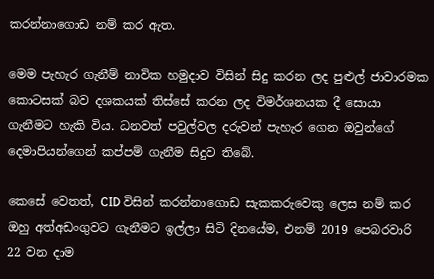කරන්නාගොඩ නම් කර ඇත.

මෙම පැහැර ගැනීම් නාවික හමුදාව විසින් සිදු කරන ලද පුළුල් ජාවාරමක කොටසක් බව දශකයක් තිස්සේ කරන ලද විමර්ශනයක දී සොයා ගැනීමට හැකි විය. ධනවත් පවුල්වල දරුවන් පැහැර ගෙන ඔවුන්ගේ දෙමාපියන්ගෙන් කප්පම් ගැනීම සිදුව තිබේ.

කෙසේ වෙතත්, CID විසින් කරන්නාගොඩ සැකකරුවෙකු ලෙස නම් කර ඔහු අත්අඩංගුවට ගැනීමට ඉල්ලා සිටි දිනයේම, එනම් 2019 පෙබරවාරි 22 වන දාම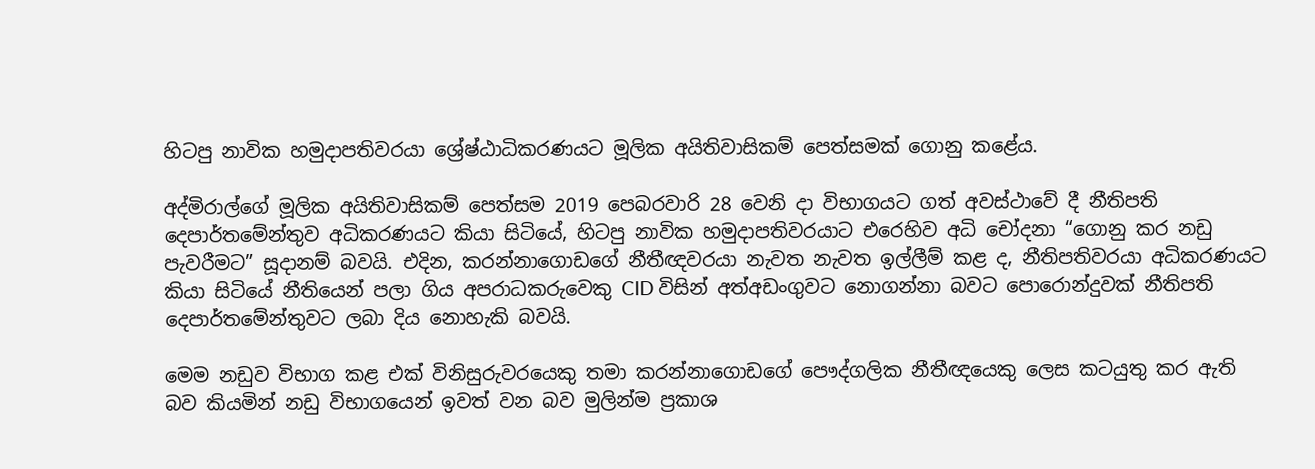හිටපු නාවික හමුදාපතිවරයා ශ්‍රේෂ්ඨාධිකරණයට මූලික අයිතිවාසිකම් පෙත්සමක් ගොනු කළේය.

අද්මිරාල්ගේ මූලික අයිතිවාසිකම් පෙත්සම 2019 පෙබරවාරි 28 වෙනි දා විභාගයට ගත් අවස්ථාවේ දී නීතිපති දෙපාර්තමේන්තුව අධිකරණයට කියා සිටියේ, හිටපු නාවික හමුදාපතිවරයාට එරෙහිව අධි චෝදනා “ගොනු කර නඩු පැවරීමට” සූදානම් බවයි. එදින, කරන්නාගොඩගේ නීතීඥවරයා නැවත නැවත ඉල්ලීම් කළ ද, නීතිපතිවරයා අධිකරණයට කියා සිටියේ නීතියෙන් පලා ගිය අපරාධකරුවෙකු CID විසින් අත්අඩංගුවට නොගන්නා බවට පොරොන්දුවක් නීතිපති දෙපාර්තමේන්තුවට ලබා දිය නොහැකි බවයි.

මෙම නඩුව විභාග කළ එක් විනිසුරුවරයෙකු තමා කරන්නාගොඩගේ පෞද්ගලික නීතීඥයෙකු ලෙස කටයුතු කර ඇති බව කියමින් නඩු විභාගයෙන් ඉවත් වන බව මුලින්ම ප්‍රකාශ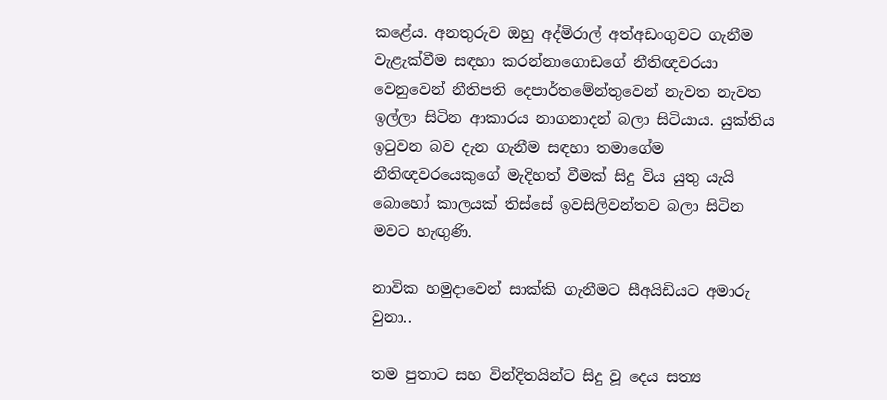කළේය. අනතුරුව ඔහු අද්මිරාල් අත්අඩංගුවට ගැනීම වැළැක්වීම සඳහා කරන්නාගොඩගේ නීතිඥවරයා වෙනුවෙන් නීතිපති දෙපාර්තමේන්තුවෙන් නැවත නැවත ඉල්ලා සිටින ආකාරය නාගනාදන් බලා සිටියාය. යුක්තිය ඉටුවන බව දැන ගැනීම සඳහා තමාගේම නීතිඥවරයෙකුගේ මැදිහත් වීමක් සිදු විය යුතු යැයි බොහෝ කාලයක් තිස්සේ ඉවසිලිවන්තව බලා සිටින මවට හැඟුණි.

නාවික හමුදාවෙන් සාක්කි ගැනීමට සීඅයිඩියට අමාරු වුනා..

තම පුතාට සහ වින්දිතයින්ට සිදු වූ දෙය සත්‍ය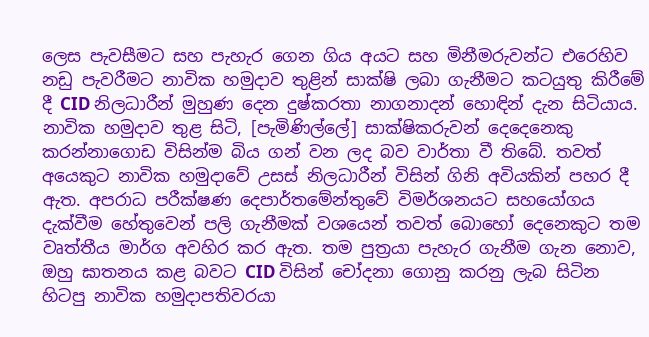ලෙස පැවසීමට සහ පැහැර ගෙන ගිය අයට සහ මිනීමරුවන්ට එරෙහිව නඩු පැවරීමට නාවික හමුදාව තුළින් සාක්ෂි ලබා ගැනීමට කටයුතු කිරීමේ දී CID නිලධාරීන් මුහුණ දෙන දුෂ්කරතා නාගනාදන් හොඳින් දැන සිටියාය. නාවික හමුදාව තුළ සිටි, [පැමිණිල්ලේ] සාක්ෂිකරුවන් දෙදෙනෙකු කරන්නාගොඩ විසින්ම බිය ගන් වන ලද බව වාර්තා වී තිබේ. තවත් අයෙකුට නාවික හමුදාවේ උසස් නිලධාරීන් විසින් ගිනි අවියකින් පහර දී ඇත. අපරාධ පරීක්ෂණ දෙපාර්තමේන්තුවේ විමර්ශනයට සහයෝගය දැක්වීම හේතුවෙන් පලි ගැනීමක් වශයෙන් තවත් බොහෝ දෙනෙකුට තම වෘත්තීය මාර්ග අවහිර කර ඇත. තම පුත්‍රයා පැහැර ගැනීම ගැන නොව, ඔහු ඝාතනය කළ බවට CID විසින් චෝදනා ගොනු කරනු ලැබ සිටින හිටපු නාවික හමුදාපතිවරයා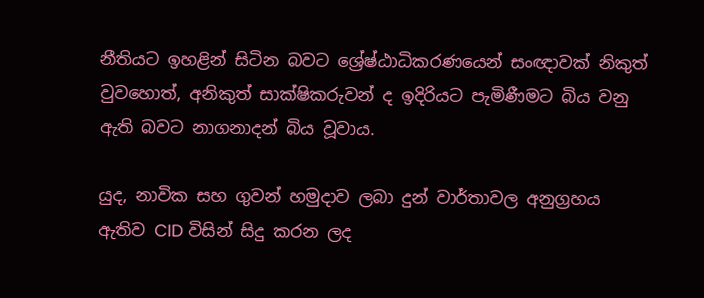නීතියට ඉහළින් සිටින බවට ශ්‍රේෂ්ඨාධිකරණයෙන් සංඥාවක් නිකුත් වුවහොත්, අනිකුත් සාක්ෂිකරුවන් ද ඉදිරියට පැමිණීමට බිය වනු ඇති බවට නාගනාදන් බිය වූවාය.

යුද, නාවික සහ ගුවන් හමුදාව ලබා දුන් වාර්තාවල අනුග්‍රහය ඇතිව CID විසින් සිදු කරන ලද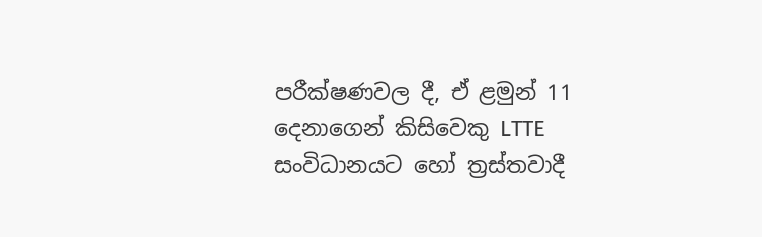පරීක්ෂණවල දී, ඒ ළමුන් 11 දෙනාගෙන් කිසිවෙකු LTTE සංවිධානයට හෝ ත්‍රස්තවාදී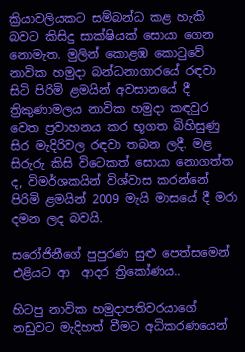ක්‍රියාවලියකට සම්බන්ධ කළ හැකි බවට කිසිදු සාක්ෂියක් සොයා ගෙන නොමැත. මුලින් කොළඹ කොටුවේ නාවික හමුදා බන්ධනාගාරයේ රඳවා සිටි පිරිමි ළමයින් අවසානයේ දී ත්‍රිකුණාමලය නාවික හමුදා කඳවුර වෙත ප්‍රවාහනය කර භූගත බිහිසුණු සිර මැදිරිවල රඳවා තබන ලදී. මළ සිරුරු කිසි විටෙකත් සොයා නොගත්ත ද, විමර්ශකයින් විශ්වාස කරන්නේ පිරිමි ළමයින් 2009 මැයි මාසයේ දී මරා දමන ලද බවයි.

සරෝජිනීගේ පුපුරණ සුළු පෙත්සමෙන් එළියට ආ  ආදර ත්‍රිකෝණය..

හිටපු නාවික හමුදාපතිවරයාගේ නඩුවට මැදිහත් වීමට අධිකරණයෙන්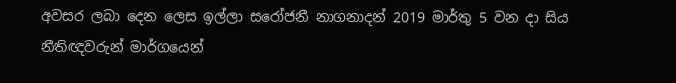අවසර ලබා දෙන ලෙස ඉල්ලා සරෝජනී නාගනාදන් 2019 මාර්තු 5 වන දා සිය නීතිඥවරුන් මාර්ගයෙන්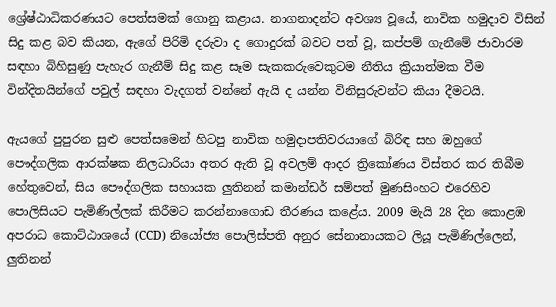ශ්‍රේෂ්ඨාධිකරණයට පෙත්සමක් ගොනු කළාය. නාගනාදන්ට අවශ්‍ය වූයේ, නාවික හමුදාව විසින් සිදු කළ බව කියන, ඇගේ පිරිමි දරුවා ද ගොදුරක් බවට පත් වූ, කප්පම් ගැනීමේ ජාවාරම සඳහා බිහිසුණු පැහැර ගැනීම් සිදු කළ සෑම සැකකරුවෙකුටම නීතිය ක්‍රියාත්මක වීම වින්දිතයින්ගේ පවුල් සඳහා වැදගත් වන්නේ ඇයි ද යන්න විනිසුරුවන්ට කියා දීමටයි.

ඇයගේ පුපුරන සුළු පෙත්සමෙන් හිටපු නාවික හමුදාපතිවරයාගේ බිරිඳ සහ ඔහුගේ පෞද්ගලික ආරක්ෂක නිලධාරියා අතර ඇති වූ අවලම් ආදර ත්‍රිකෝණය විස්තර කර තිබීම හේතුවෙන්, සිය පෞද්ගලික සහායක ලුතිනන් කමාන්ඩර් සම්පත් මුණසිංහට එරෙහිව පොලිසියට පැමිණිල්ලක් කිරීමට කරන්නාගොඩ තීරණය කළේය. 2009 මැයි 28 දින කොළඹ අපරාධ කොට්ඨාශයේ (CCD) නියෝජ්‍ය පොලිස්පති අනුර සේනානායකට ලියූ පැමිණිල්ලෙන්, ලුතිනන්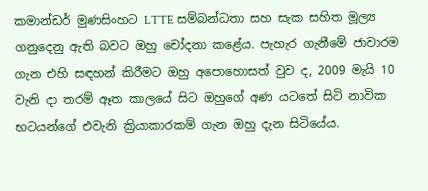කමාන්ඩර් මුණසිංහට LTTE සම්බන්ධතා සහ සැක සහිත මූල්‍ය ගනුදෙනු ඇති බවට ඔහු චෝදනා කළේය. පැහැර ගැනීමේ ජාවාරම ගැන එහි සඳහන් කිරීමට ඔහු අපොහොසත් වුව ද, 2009 මැයි 10 වැනි දා තරම් ඈත කාලයේ සිට ඔහුගේ අණ යටතේ සිටි නාවික භටයන්ගේ එවැනි ක්‍රියාකාරකම් ගැන ඔහු දැන සිටියේය.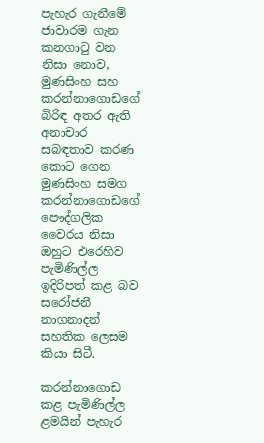පැහැර ගැනීමේ ජාවාරම ගැන කනගාටු වන නිසා නොව, මුණසිංහ සහ කරන්නාගොඩගේ බිරිඳ අතර ඇති අනාචාර සබඳතාව කරණ කොට ගෙන මුණසිංහ සමග කරන්නාගොඩගේ පෞද්ගලික වෛරය නිසා ඔහුට එරෙහිව පැමිණිල්ල ඉදිරිපත් කළ බව සරෝජනී නාගනාදන් සහතික ලෙසම කියා සිටී.

කරන්නාගොඩ කළ පැමිණිල්ල ළමයින් පැහැර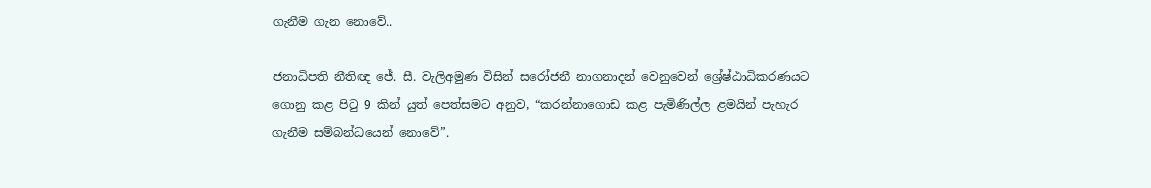ගැනීම ගැන නොවේ..

ජනාධිපති නීතිඥ ජේ. සී. වැලිඅමුණ විසින් සරෝජනී නාගනාදන් වෙනුවෙන් ශ්‍රේෂ්ඨාධිකරණයට ගොනු කළ පිටු 9 කින් යුත් පෙත්සමට අනුව, “කරන්නාගොඩ කළ පැමිණිල්ල ළමයින් පැහැර ගැනීම සම්බන්ධයෙන් නොවේ”.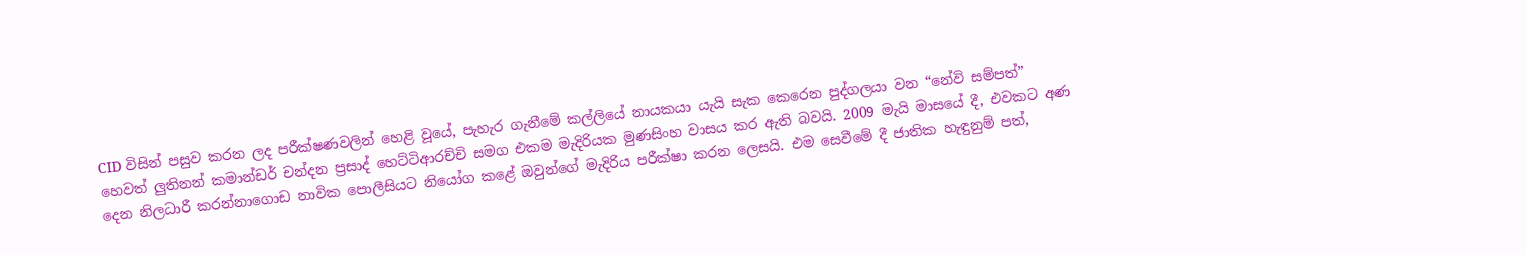CID විසින් පසුව කරන ලද පරීක්ෂණවලින් හෙළි වූයේ, පැහැර ගැනීමේ කල්ලියේ නායකයා යැයි සැක කෙරෙන පුද්ගලයා වන “නේවි සම්පත්” හෙවත් ලුතිනන් කමාන්ඩර් චන්දන ප්‍රසාද් හෙට්ටිආරච්චි සමග එකම මැදිරියක මුණසිංහ වාසය කර ඇති බවයි. 2009 මැයි මාසයේ දී, එවකට අණ දෙන නිලධාරී කරන්නාගොඩ නාවික පොලීසියට නියෝග කළේ ඔවුන්ගේ මැදිරිය පරීක්ෂා කරන ලෙසයි. එම සෙවීමේ දී ජාතික හැඳුනුම් පත්,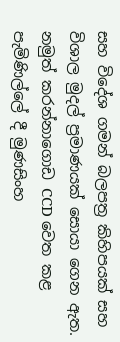සහ විදේශ ගමන් බලපත්‍ර කිහිපයක් සහ විශාල මුදල් ප්‍රමාණයක් සොයා ගෙන ඇත. නමුත් කරන්නාගොඩ CCD වෙත කළ පැමිණිල්ලේ දී මුණසිංහ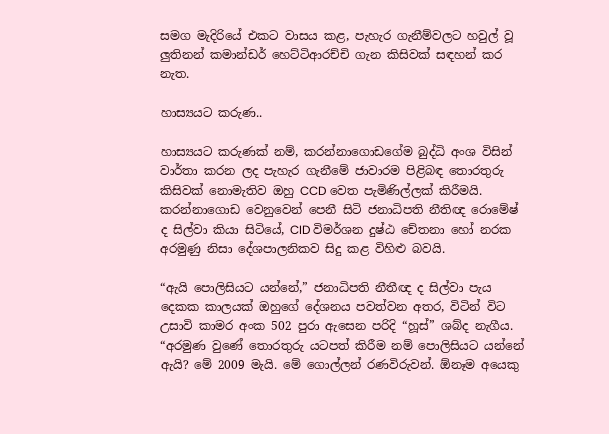සමග මැදිරියේ එකට වාසය කළ, පැහැර ගැනීම්වලට හවුල් වූ ලුතිනන් කමාන්ඩර් හෙට්ටිආරච්චි ගැන කිසිවක් සඳහන් කර නැත.

හාස්‍යයට කරුණ..

හාස්‍යයට කරුණක් නම්, කරන්නාගොඩගේම බුද්ධි අංශ විසින් වාර්තා කරන ලද පැහැර ගැනීමේ ජාවාරම පිළිබඳ තොරතුරු කිසිවක් නොමැතිව ඔහු CCD වෙත පැමිණිල්ලක් කිරීමයි. කරන්නාගොඩ වෙනුවෙන් පෙනී සිටි ජනාධිපති නීතිඥ රොමේෂ් ද සිල්වා කියා සිටියේ, CID විමර්ශන දුෂ්ඨ චේතනා හෝ නරක අරමුණු නිසා දේශපාලනිකව සිදු කළ විහිළු බවයි.

“ඇයි පොලිසියට යන්නේ,” ජනාධිපති නීතීඥ ද සිල්වා පැය දෙකක කාලයක් ඔහුගේ දේශනය පවත්වන අතර, විටින් විට උසාවි කාමර අංක 502 පුරා ඇසෙන පරිදි “හූස්” ශබ්ද නැගීය. “අරමුණ වුණේ තොරතුරු යටපත් කිරීම නම් පොලිසියට යන්නේ ඇයි? මේ 2009 මැයි. මේ ගොල්ලන් රණවිරුවන්. ඕනෑම අයෙකු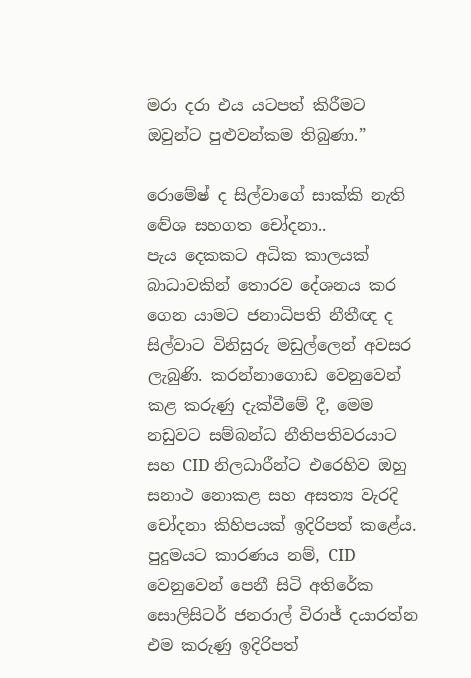මරා දරා එය යටපත් කිරීමට ඔවුන්ට පුළුවන්කම තිබුණා.”

රොමේෂ් ද සිල්වාගේ සාක්කි නැති ද්‍වේශ සහගත චෝදනා..
පැය දෙකකට අධික කාලයක් බාධාවකින් තොරව දේශනය කර ගෙන යාමට ජනාධිපති නීතීඥ ද සිල්වාට විනිසුරු මඩුල්ලෙන් අවසර ලැබුණි. කරන්නාගොඩ වෙනුවෙන් කළ කරුණු දැක්වීමේ දී, මෙම නඩුවට සම්බන්ධ නීතිපතිවරයාට සහ CID නිලධාරීන්ට එරෙහිව ඔහු සනාථ නොකළ සහ අසත්‍ය වැරදි චෝදනා කිහිපයක් ඉදිරිපත් කළේය. පුදුමයට කාරණය නම්, CID වෙනුවෙන් පෙනී සිටි අතිරේක සොලිසිටර් ජනරාල් විරාජ් දයාරත්න එම කරුණු ඉදිරිපත්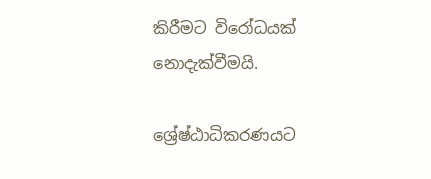කිරීමට විරෝධයක් නොදැක්වීමයි.

ශ්‍රේෂ්ඨාධිකරණයට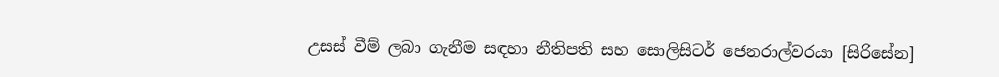උසස් වීම් ලබා ගැනීම සඳහා නීතිපති සහ සොලිසිටර් ජෙනරාල්වරයා [සිරිසේන]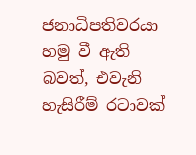ජනාධිපතිවරයා හමු වී ඇති බවත්, එවැනි හැසිරීම් රටාවක්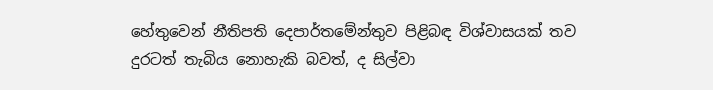හේතුවෙන් නීතිපති දෙපාර්තමේන්තුව පිළිබඳ විශ්වාසයක් තව දුරටත් තැබිය නොහැකි බවත්, ද සිල්වා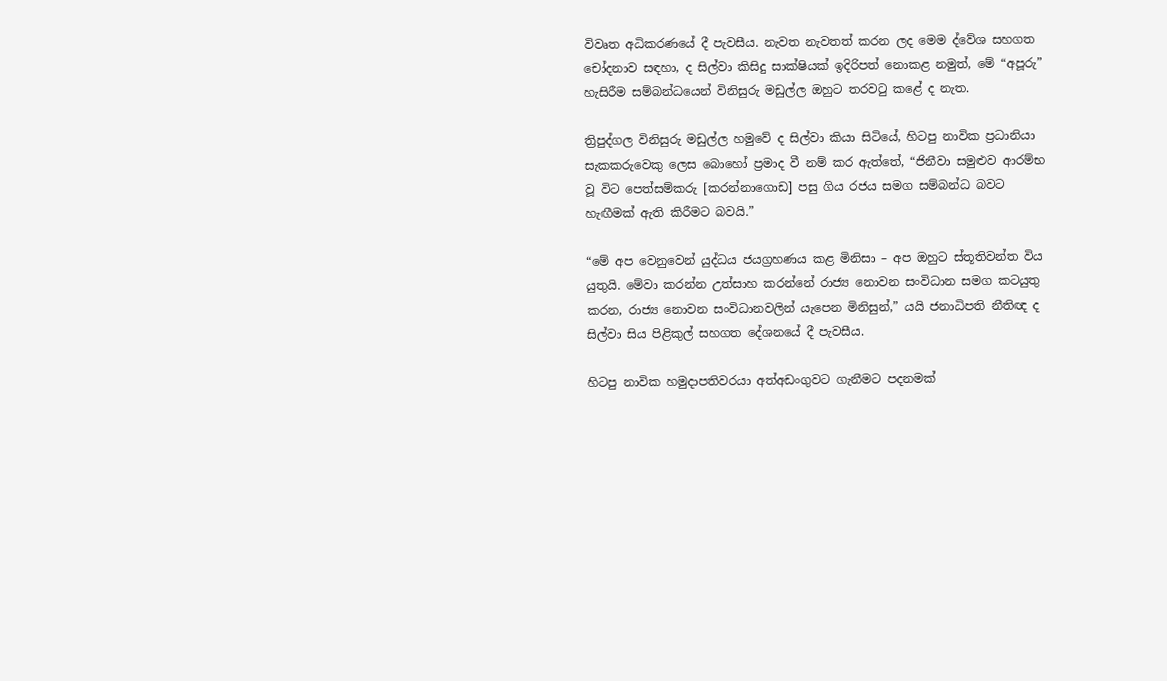විවෘත අධිකරණයේ දී පැවසීය. නැවත නැවතත් කරන ලද මෙම ද්වේශ සහගත චෝදනාව සඳහා, ද සිල්වා කිසිදු සාක්ෂියක් ඉදිරිපත් නොකළ නමුත්, මේ “අපූරු” හැසිරීම සම්බන්ධයෙන් විනිසුරු මඩුල්ල ඔහුට තරවටු කළේ ද නැත.

ත්‍රිපුද්ගල විනිසුරු මඩුල්ල හමුවේ ද සිල්වා කියා සිටියේ, හිටපු නාවික ප්‍රධානියා සැකකරුවෙකු ලෙස බොහෝ ප්‍රමාද වී නම් කර ඇත්තේ, “ජිනීවා සමුළුව ආරම්භ වූ විට පෙත්සම්කරු [කරන්නාගොඩ] පසු ගිය රජය සමග සම්බන්ධ බවට හැඟීමක් ඇති කිරීමට බවයි.”

“මේ අප වෙනුවෙන් යුද්ධය ජයග්‍රහණය කළ මිනිසා – අප ඔහුට ස්තූතිවන්ත විය යුතුයි. මේවා කරන්න උත්සාහ කරන්නේ රාජ්‍ය නොවන සංවිධාන සමග කටයුතු කරන, රාජ්‍ය නොවන සංවිධානවලින් යැපෙන මිනිසුන්,” යයි ජනාධිපති නීතිඥ ද සිල්වා සිය පිළිකුල් සහගත දේශනයේ දී පැවසීය.

හිටපු නාවික හමුදාපතිවරයා අත්අඩංගුවට ගැනීමට පදනමක්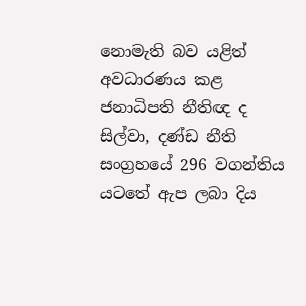නොමැති බව යළිත් අවධාරණය කළ ජනාධිපති නීතිඥ ද සිල්වා, දණ්ඩ නීති සංග්‍රහයේ 296 වගන්තිය යටතේ ඇප ලබා දිය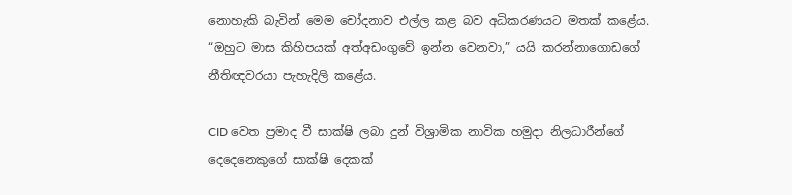නොහැකි බැවින් මෙම චෝදනාව එල්ල කළ බව අධිකරණයට මතක් කළේය. “ඔහුට මාස කිහිපයක් අත්අඩංගුවේ ඉන්න වෙනවා,” යයි කරන්නාගොඩගේ නීතිඥවරයා පැහැදිලි කළේය.

CID වෙත ප්‍රමාද වී සාක්ෂි ලබා දුන් විශ්‍රාමික නාවික හමුදා නිලධාරීන්ගේ දෙදෙනෙකුගේ සාක්ෂි දෙකක්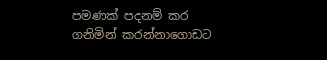පමණක් පදනම් කර ගනිමින් කරන්නාගොඩට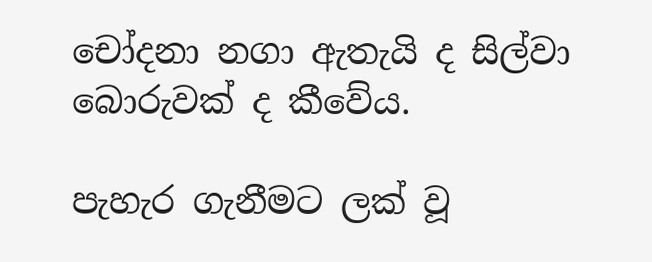චෝදනා නගා ඇතැයි ද සිල්වා බොරුවක් ද කීවේය.

පැහැර ගැනීමට ලක් වූ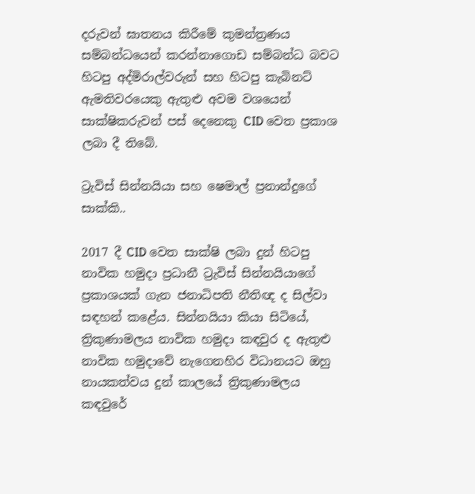දරුවන් ඝාතනය කිරීමේ කුමන්ත්‍රණය සම්බන්ධයෙන් කරන්නාගොඩ සම්බන්ධ බවට හිටපු අද්මිරාල්වරුන් සහ හිටපු කැබිනට් ඇමතිවරයෙකු ඇතුළු අවම වශයෙන් සාක්ෂිකරුවන් පස් දෙනෙකු CID වෙත ප්‍රකාශ ලබා දී තිබේ.

ට්‍රැවිස් සින්නයියා සහ ෂෙමාල් ප්‍රනාන්දුගේ සාක්කි..

2017 දී CID වෙත සාක්ෂි ලබා දුන් හිටපු නාවික හමුදා ප්‍රධානී ට්‍රැවිස් සින්නයියාගේ ප්‍රකාශයක් ගැන ජනාධිපති නීතිඥ ද සිල්වා සඳහන් කළේය. සින්නයියා කියා සිටියේ, ත්‍රිකුණාමලය නාවික හමුදා කඳවුර ද ඇතුළු නාවික හමුදාවේ නැගෙනහිර විධානයට ඔහු නායකත්වය දුන් කාලයේ ත්‍රිකුණාමලය කඳවුරේ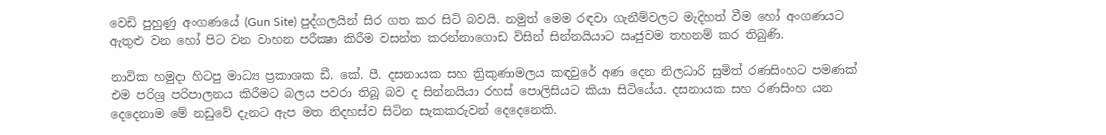වෙඩි පුහුණු අංගණයේ (Gun Site) පුද්ගලයින් සිර ගත කර සිටි බවයි. නමුත් මෙම රඳවා ගැනීම්වලට මැදිහත් වීම හෝ අංගණයට ඇතුළු වන හෝ පිට වන වාහන පරීක්‍ෂා කිරීම වසන්ත කරන්නාගොඩ විසින් සින්නයියාට ඍජුවම තහනම් කර තිබුණි.

නාවික හමුදා හිටපු මාධ්‍ය ප්‍රකාශක ඩී. කේ. පී. දසනායක සහ ත්‍රිකුණාමලය කඳවුරේ අණ දෙන නිලධාරි සුමිත් රණසිංහට පමණක් එම පරිශ්‍ර පරිපාලනය කිරීමට බලය පවරා තිබූ බව ද සින්නයියා රහස් පොලිසියට කියා සිටියේය. දසනායක සහ රණසිංහ යන දෙදෙනාම මේ නඩුවේ දැනට ඇප මත නිදහස්ව සිටින සැකකරුවන් දෙදෙනෙකි.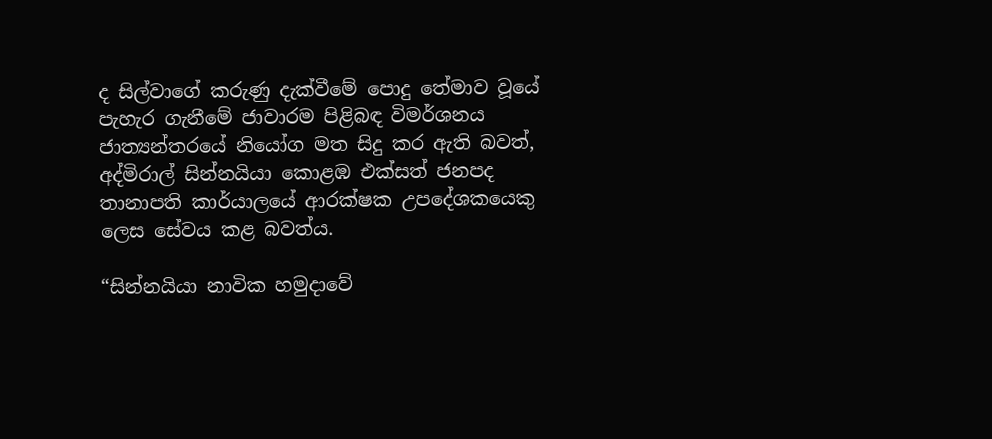ද සිල්වාගේ කරුණු දැක්වීමේ පොදු තේමාව වූයේ පැහැර ගැනීමේ ජාවාරම පිළිබඳ විමර්ශනය ජාත්‍යන්තරයේ නියෝග මත සිදු කර ඇති බවත්, අද්මිරාල් සින්නයියා කොළඹ එක්සත් ජනපද තානාපති කාර්යාලයේ ආරක්ෂක උපදේශකයෙකු ලෙස සේවය කළ බවත්ය.

“සින්නයියා නාවික හමුදාවේ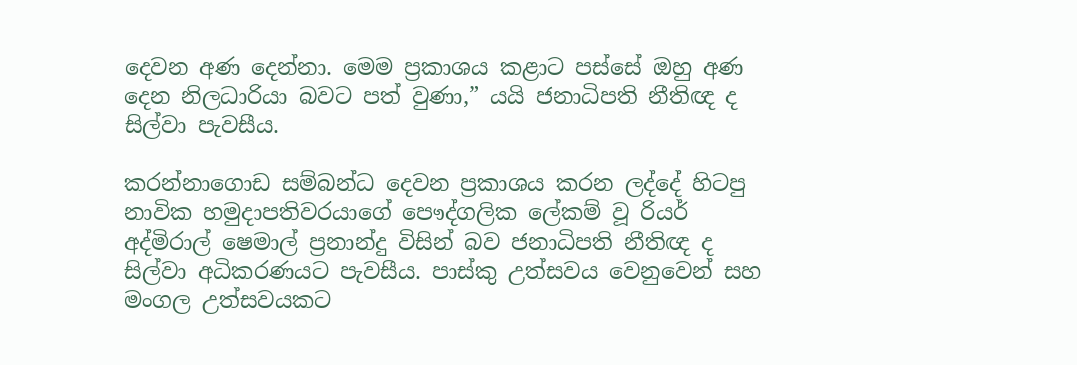දෙවන අණ දෙන්නා. මෙම ප්‍රකාශය කළාට පස්සේ ඔහු අණ දෙන නිලධාරියා බවට පත් වුණා,” යයි ජනාධිපති නීතිඥ ද සිල්වා පැවසීය.

කරන්නාගොඩ සම්බන්ධ දෙවන ප්‍රකාශය කරන ලද්දේ හිටපු නාවික හමුදාපතිවරයාගේ පෞද්ගලික ලේකම් වූ රියර් අද්මිරාල් ෂෙමාල් ප්‍රනාන්දු විසින් බව ජනාධිපති නීතිඥ ද සිල්වා අධිකරණයට පැවසීය. පාස්කු උත්සවය වෙනුවෙන් සහ මංගල උත්සවයකට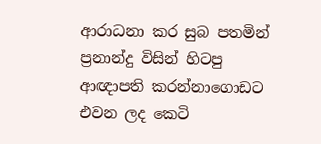ආරාධනා කර සුබ පතමින් ප්‍රනාන්දු විසින් හිටපු ආඥාපති කරන්නාගොඩට එවන ලද කෙටි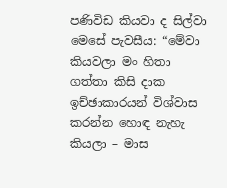පණිවිඩ කියවා ද සිල්වා මෙසේ පැවසීය: “මේවා කියවලා මං හිතා ගත්තා කිසි දාක ඉච්ඡාකාරයන් විශ්වාස කරන්න හොඳ නැහැ කියලා – මාස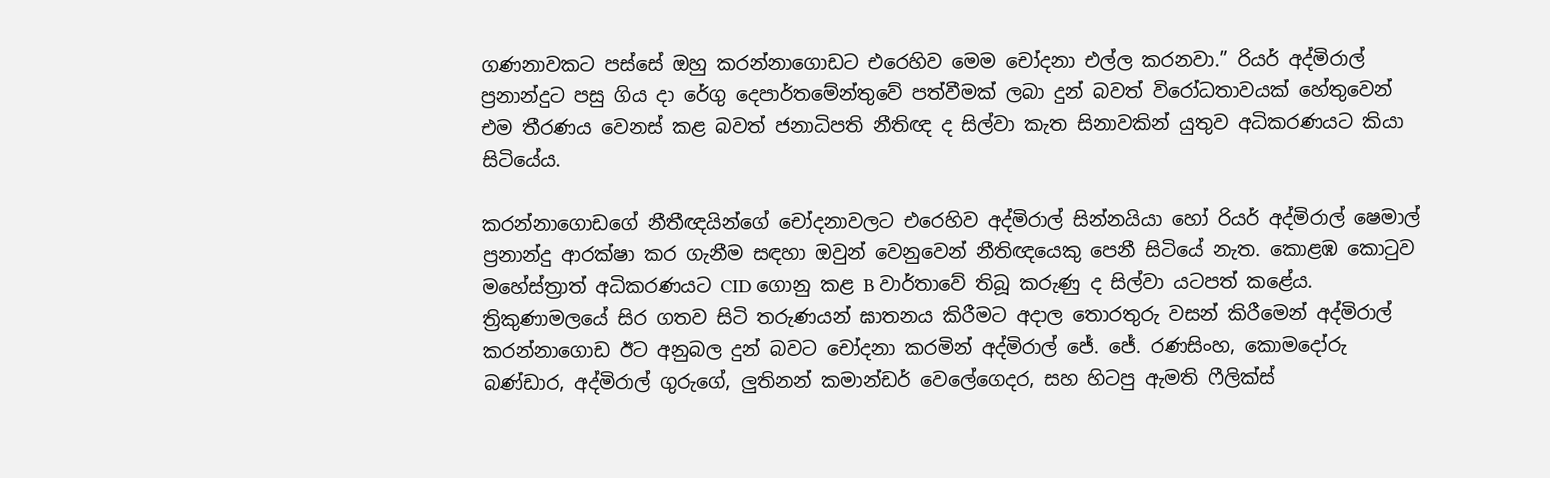ගණනාවකට පස්සේ ඔහු කරන්නාගොඩට එරෙහිව මෙම චෝදනා එල්ල කරනවා.” රියර් අද්මිරාල් ප්‍රනාන්දුට පසු ගිය දා රේගු දෙපාර්තමේන්තුවේ පත්වීමක් ලබා දුන් බවත් විරෝධතාවයක් හේතුවෙන් එම තීරණය වෙනස් කළ බවත් ජනාධිපති නීතිඥ ද සිල්වා කැත සිනාවකින් යුතුව අධිකරණයට කියා සිටියේය.

කරන්නාගොඩගේ නීතීඥයින්ගේ චෝදනාවලට එරෙහිව අද්මිරාල් සින්නයියා හෝ රියර් අද්මිරාල් ෂෙමාල් ප්‍රනාන්දු ආරක්ෂා කර ගැනීම සඳහා ඔවුන් වෙනුවෙන් නීතිඥයෙකු පෙනී සිටියේ නැත. කොළඹ කොටුව මහේස්ත්‍රාත් අධිකරණයට CID ගොනු කළ B වාර්තාවේ තිබූ කරුණු ද සිල්වා යටපත් කළේය. ත්‍රිකුණාමලයේ සිර ගතව සිටි තරුණයන් ඝාතනය කිරීමට අදාල තොරතුරු වසන් කිරීමෙන් අද්මිරාල් කරන්නාගොඩ ඊට අනුබල දුන් බවට චෝදනා කරමින් අද්මිරාල් ජේ. ජේ. රණසිංහ, කොමදෝරු බණ්ඩාර, අද්මිරාල් ගුරුගේ, ලුතිනන් කමාන්ඩර් වෙලේගෙදර, සහ හිටපු ඇමති ෆීලික්ස්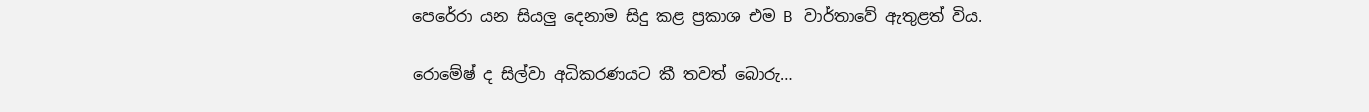පෙරේරා යන සියලු දෙනාම සිදු කළ ප්‍රකාශ එම B වාර්තාවේ ඇතුළත් විය.

රොමේෂ් ද සිල්වා අධිකරණයට කී තවත් බොරු…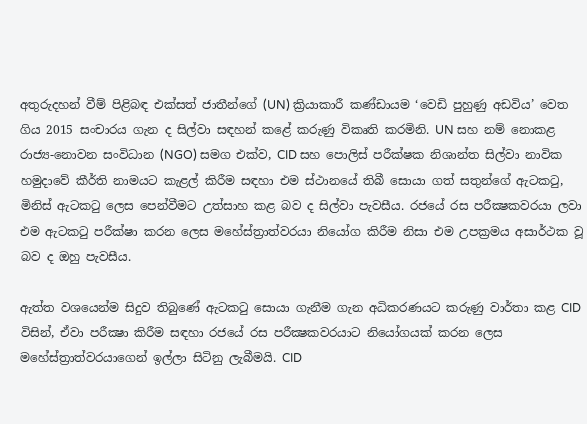අතුරුදහන් වීම් පිළිබඳ එක්සත් ජාතීන්ගේ (UN) ක්‍රියාකාරී කණ්ඩායම ‘වෙඩි පුහුණු අඩවිය’ වෙත ගිය 2015 සංචාරය ගැන ද සිල්වා සඳහන් කළේ කරුණු විකෘති කරමිනි. UN සහ නම් නොකළ රාජ්‍ය-නොවන සංවිධාන (NGO) සමග එක්ව, CID සහ පොලිස් පරීක්ෂක නිශාන්ත සිල්වා නාවික හමුදාවේ කීර්ති නාමයට කැළල් කිරීම සඳහා එම ස්ථානයේ තිබී සොයා ගත් සතුන්ගේ ඇටකටු, මිනිස් ඇටකටු ලෙස පෙන්වීමට උත්සාහ කළ බව ද සිල්වා පැවසීය. රජයේ රස පරීක්‍ෂකවරයා ලවා එම ඇටකටු පරීක්ෂා කරන ලෙස මහේස්ත්‍රාත්වරයා නියෝග කිරීම නිසා එම උපක්‍රමය අසාර්ථක වූ බව ද ඔහු පැවසීය.

ඇත්ත වශයෙන්ම සිදුව තිබුණේ ඇටකටු සොයා ගැනීම ගැන අධිකරණයට කරුණු වාර්තා කළ CID විසින්, ඒවා පරීක්‍ෂා කිරීම සඳහා රජයේ රස පරීක්‍ෂකවරයාට නියෝගයක් කරන ලෙස මහේස්ත්‍රාත්වරයාගෙන් ඉල්ලා සිටිනු ලැබීමයි. CID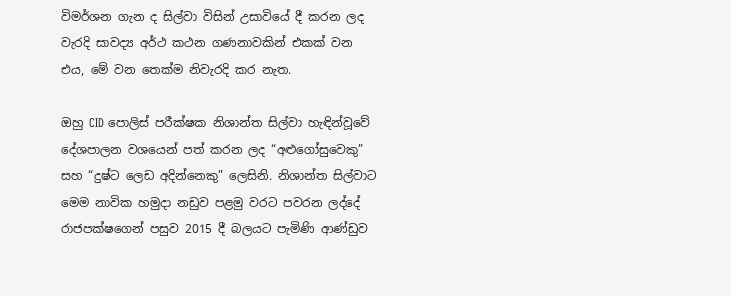විමර්ශන ගැන ද සිල්වා විසින් උසාවියේ දී කරන ලද වැරදි සාවද්‍ය අර්ථ කථන ගණනාවකින් එකක් වන එය, මේ වන තෙක්ම නිවැරදි කර නැත.

ඔහු CID පොලිස් පරීක්ෂක නිශාන්ත සිල්වා හැඳින්වූවේ දේශපාලන වශයෙන් පත් කරන ලද “අළුගෝසුවෙකු” සහ “දුෂ්ට ලෙඩ අදින්නෙකු” ලෙසිනි. නිශාන්ත සිල්වාට මෙම නාවික හමුදා නඩුව පළමු වරට පවරන ලද්දේ රාජපක්ෂගෙන් පසුව 2015 දී බලයට පැමිණි ආණ්ඩුව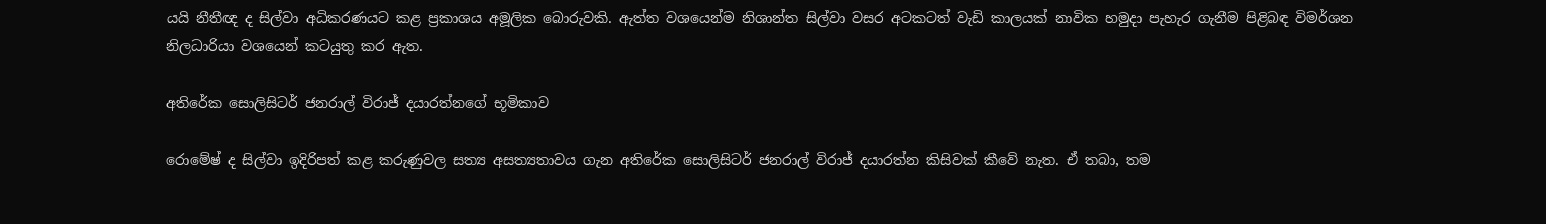යයි නීතීඥ ද සිල්වා අධිකරණයට කළ ප්‍රකාශය අමූලික බොරුවකි. ඇත්ත වශයෙන්ම නිශාන්ත සිල්වා වසර අටකටත් වැඩි කාලයක් නාවික හමුදා පැහැර ගැනීම පිළිබඳ විමර්ශන නිලධාරියා වශයෙන් කටයුතු කර ඇත.

අතිරේක සොලිසිටර් ජනරාල් විරාජ් දයාරත්නගේ භූමිකාව

රොමේෂ් ද සිල්වා ඉදිරිපත් කළ කරුණුවල සත්‍ය අසත්‍යතාවය ගැන අතිරේක සොලිසිටර් ජනරාල් විරාජ් දයාරත්න කිසිවක් කීවේ නැත. ඒ තබා, තම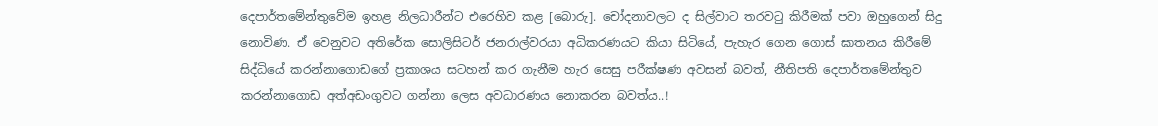දෙපාර්තමේන්තුවේම ඉහළ නිලධාරීන්ට එරෙහිව කළ [බොරු]. චෝදනාවලට ද සිල්වාට තරවටු කිරීමක් පවා ඔහුගෙන් සිදු නොවිණ. ඒ වෙනුවට අතිරේක සොලිසිටර් ජනරාල්වරයා අධිකරණයට කියා සිටියේ, පැහැර ගෙන ගොස් ඝාතනය කිරීමේ සිද්ධියේ කරන්නාගොඩගේ ප්‍රකාශය සටහන් කර ගැනීම හැර සෙසු පරීක්ෂණ අවසන් බවත්, නීතිපති දෙපාර්තමේන්තුව කරන්නාගොඩ අත්අඩංගුවට ගන්නා ලෙස අවධාරණය නොකරන බවත්ය..!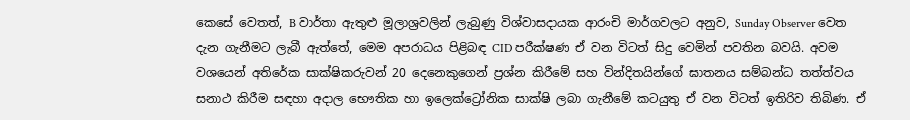කෙසේ වෙතත්, B වාර්තා ඇතුළු මූලාශ්‍රවලින් ලැබුණු විශ්වාසදායක ආරංචි මාර්ගවලට අනුව, Sunday Observer වෙත දැන ගැනීමට ලැබී ඇත්තේ, මෙම අපරාධය පිළිබඳ CID පරීක්ෂණ ඒ වන විටත් සිදු වෙමින් පවතින බවයි. අවම වශයෙන් අතිරේක සාක්ෂිකරුවන් 20 දෙනෙකුගෙන් ප්‍රශ්න කිරීමේ සහ වින්දිතයින්ගේ ඝාතනය සම්බන්ධ තත්ත්වය සනාථ කිරීම සඳහා අදාල භෞතික හා ඉලෙක්ට්‍රෝනික සාක්ෂි ලබා ගැනීමේ කටයුතු ඒ වන විටත් ඉතිරිව තිබිණ. ඒ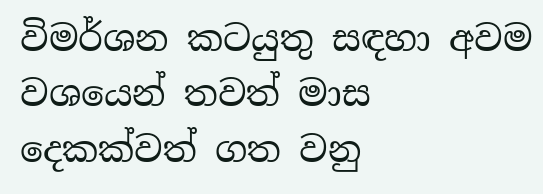විමර්ශන කටයුතු සඳහා අවම වශයෙන් තවත් මාස දෙකක්වත් ගත වනු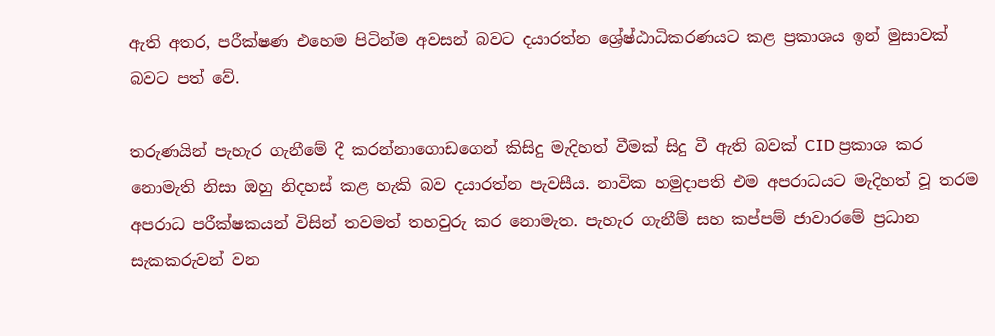ඇති අතර, පරීක්ෂණ එහෙම පිටින්ම අවසන් බවට දයාරත්න ශ්‍රේෂ්ඨාධිකරණයට කළ ප්‍රකාශය ඉන් මුසාවක් බවට පත් වේ.

තරුණයින් පැහැර ගැනීමේ දී කරන්නාගොඩගෙන් කිසිදු මැදිහත් වීමක් සිදු වී ඇති බවක් CID ප්‍රකාශ කර නොමැති නිසා ඔහු නිදහස් කළ හැකි බව දයාරත්න පැවසීය. නාවික හමුදාපති එම අපරාධයට මැදිහත් වූ තරම අපරාධ පරීක්ෂකයන් විසින් තවමත් තහවුරු කර නොමැත. පැහැර ගැනීම් සහ කප්පම් ජාවාරමේ ප්‍රධාන සැකකරුවන් වන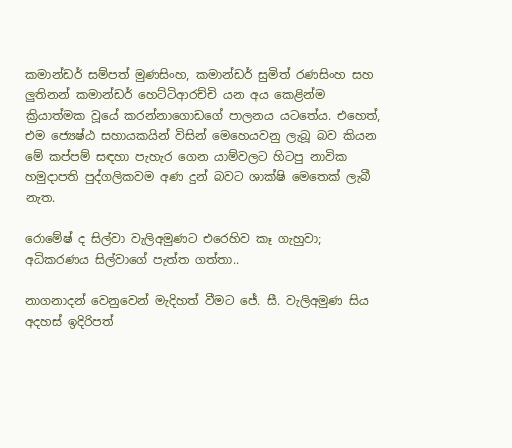කමාන්ඩර් සම්පත් මුණසිංහ, කමාන්ඩර් සුමිත් රණසිංහ සහ ලුතිනන් කමාන්ඩර් හෙට්ටිආරච්චි යන අය කෙළින්ම ක්‍රියාත්මක වූයේ කරන්නාගොඩගේ පාලනය යටතේය. එහෙත්, එම ජ්‍යෙෂ්ඨ සහායකයින් විසින් මෙහෙයවනු ලැබූ බව කියන මේ කප්පම් සඳහා පැහැර ගෙන යාම්වලට හිටපු නාවික හමුදාපති පුද්ගලිකවම අණ දුන් බවට ශාක්ෂි මෙතෙක් ලැබී නැත.

රොමේෂ් ද සිල්වා වැලිඅමුණට එරෙහිව කෑ ගැහුවා; අධිකරණය සිල්වාගේ පැත්ත ගත්තා..

නාගනාදන් වෙනුවෙන් මැදිහත් වීමට ජේ. සී. වැලිඅමුණ සිය අදහස් ඉදිරිපත්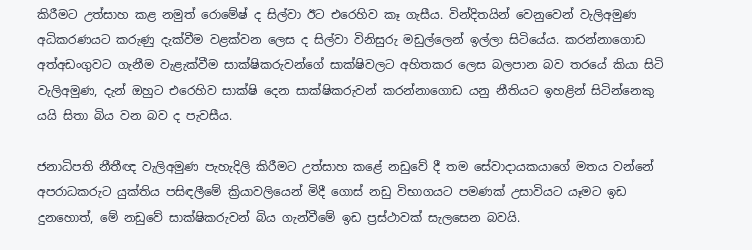කිරීමට උත්සාහ කළ නමුත් රොමේෂ් ද සිල්වා ඊට එරෙහිව කෑ ගැසීය. වින්දිතයින් වෙනුවෙන් වැලිඅමුණ අධිකරණයට කරුණු දැක්වීම වළක්වන ලෙස ද සිල්වා විනිසුරු මඩුල්ලෙන් ඉල්ලා සිටියේය. කරන්නාගොඩ අත්අඩංගුවට ගැනීම වැළැක්වීම සාක්ෂිකරුවන්ගේ සාක්ෂිවලට අහිතකර ලෙස බලපාන බව තරයේ කියා සිටි වැලිඅමුණ, දැන් ඔහුට එරෙහිව සාක්ෂි දෙන සාක්ෂිකරුවන් කරන්නාගොඩ යනු නීතියට ඉහළින් සිටින්නෙකු යයි සිතා බිය වන බව ද පැවසීය.

ජනාධිපති නීතීඥ වැලිඅමුණ පැහැදිලි කිරීමට උත්සාහ කළේ නඩුවේ දී තම සේවාදායකයාගේ මතය වන්නේ අපරාධකරුට යුක්තිය පසිඳලීමේ ක්‍රියාවලියෙන් මිදී ගොස් නඩු විභාගයට පමණක් උසාවියට යෑමට ඉඩ දුනහොත්, මේ නඩුවේ සාක්ෂිකරුවන් බිය ගැන්වීමේ ඉඩ ප්‍රස්ථාවක් සැලසෙන බවයි.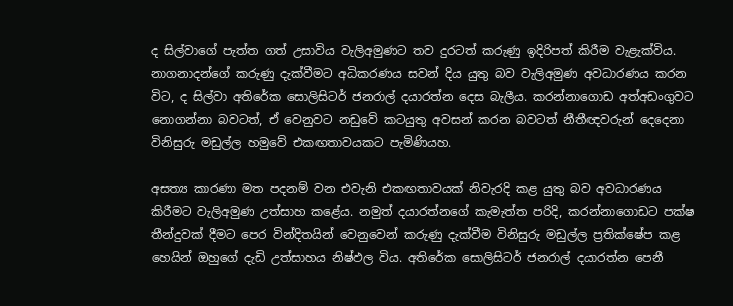ද සිල්වාගේ පැත්ත ගත් උසාවිය වැලිඅමුණට තව දුරටත් කරුණු ඉදිරිපත් කිරීම වැළැක්විය. නාගනාදන්ගේ කරුණු දැක්වීමට අධිකරණය සවන් දිය යුතු බව වැලිඅමුණ අවධාරණය කරන විට, ද සිල්වා අතිරේක සොලිසිටර් ජනරාල් දයාරත්න දෙස බැලීය. කරන්නාගොඩ අත්අඩංගුවට නොගන්නා බවටත්, ඒ වෙනුවට නඩුවේ කටයුතු අවසන් කරන බවටත් නීතීඥවරුන් දෙදෙනා විනිසුරු මඩුල්ල හමුවේ එකඟතාවයකට පැමිණියහ.

අසත්‍ය කාරණා මත පදනම් වන එවැනි එකඟතාවයක් නිවැරදි කළ යුතු බව අවධාරණය කිරීමට වැලිඅමුණ උත්සාහ කළේය. නමුත් දයාරත්නගේ කැමැත්ත පරිදි, කරන්නාගොඩට පක්ෂ තීන්දුවක් දීමට පෙර වින්දිතයින් වෙනුවෙන් කරුණු දැක්වීම විනිසුරු මඩුල්ල ප්‍රතික්ෂේප කළ හෙයින් ඔහුගේ දැඩි උත්සාහය නිෂ්ඵල විය. අතිරේක සොලිසිටර් ජනරාල් දයාරත්න පෙනී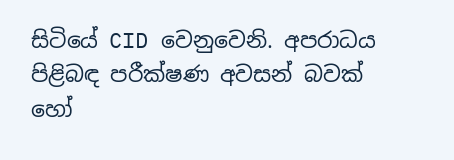සිටියේ CID වෙනුවෙනි. අපරාධය පිළිබඳ පරීක්ෂණ අවසන් බවක් හෝ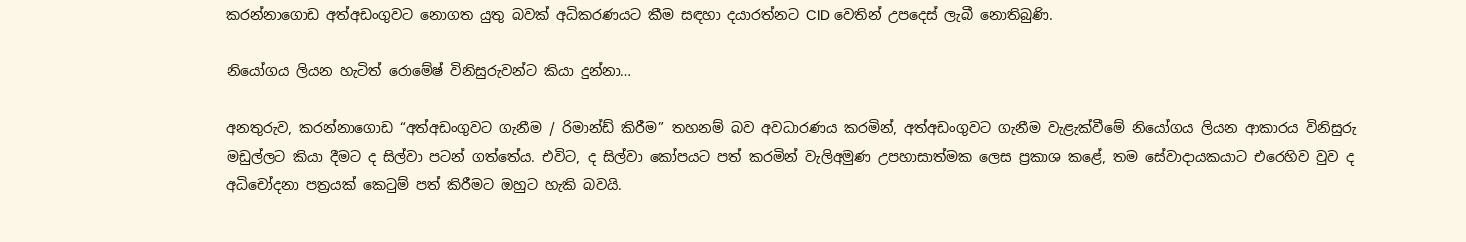කරන්නාගොඩ අත්අඩංගුවට නොගත යුතු බවක් අධිකරණයට කීම සඳහා දයාරත්නට CID වෙතින් උපදෙස් ලැබී නොතිබුණි.

නියෝගය ලියන හැටිත් රොමේෂ් විනිසුරුවන්ට කියා දුන්නා…

අනතුරුව, කරන්නාගොඩ “අත්අඩංගුවට ගැනීම / රිමාන්ඩ් කිරීම” තහනම් බව අවධාරණය කරමින්, අත්අඩංගුවට ගැනීම වැළැක්වීමේ නියෝගය ලියන ආකාරය විනිසුරු මඩුල්ලට කියා දීමට ද සිල්වා පටන් ගත්තේය. එවිට, ද සිල්වා කෝපයට පත් කරමින් වැලිඅමුණ උපහාසාත්මක ලෙස ප්‍රකාශ කළේ, තම සේවාදායකයාට එරෙහිව වුව ද අධිචෝදනා පත්‍රයක් කෙටුම් පත් කිරීමට ඔහුට හැකි බවයි.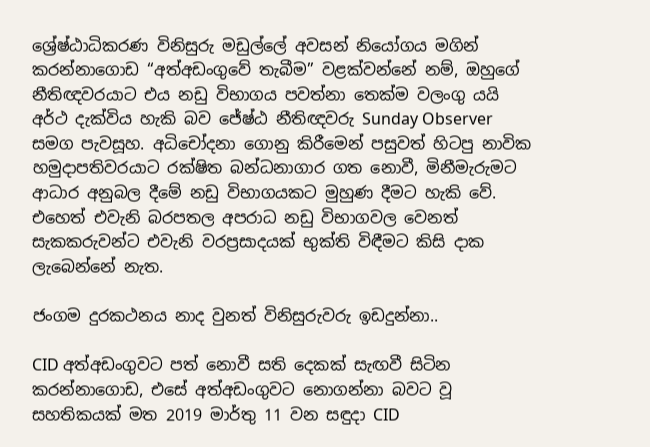ශ්‍රේෂ්ඨාධිකරණ විනිසුරු මඩුල්ලේ අවසන් නියෝගය මගින් කරන්නාගොඩ “අත්අඩංගුවේ තැබීම” වළක්වන්නේ නම්, ඔහුගේ නීතිඥවරයාට එය නඩු විභාගය පවත්නා තෙක්ම වලංගු යයි අර්ථ දැක්විය හැකි බව ජේෂ්ඨ නීතිඥවරු Sunday Observer සමග පැවසූහ. අධිචෝදනා ගොනු කිරීමෙන් පසුවත් හිටපු නාවික හමුදාපතිවරයාට රක්ෂිත බන්ධනාගාර ගත නොවී, මිනීමැරුමට ආධාර අනුබල දීමේ නඩු විභාගයකට මුහුණ දීමට හැකි වේ. එහෙත් එවැනි බරපතල අපරාධ නඩු විභාගවල වෙනත් සැකකරුවන්ට එවැනි වරප්‍රසාදයක් භුක්ති විඳීමට කිසි දාක ලැබෙන්නේ නැත.

ජංගම දුරකථනය නාද වුනත් විනිසුරුවරු ඉඩදුන්නා..

CID අත්අඩංගුවට පත් නොවී සති දෙකක් සැඟවී සිටින කරන්නාගොඩ, එසේ අත්අඩංගුවට නොගන්නා බවට වූ සහතිකයක් මත 2019 මාර්තු 11 වන සඳුදා CID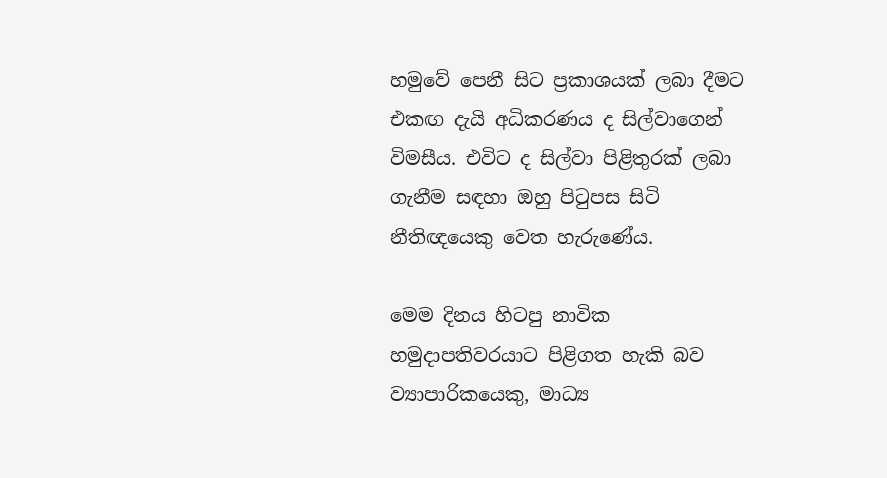හමුවේ පෙනී සිට ප්‍රකාශයක් ලබා දීමට එකඟ දැයි අධිකරණය ද සිල්වාගෙන් විමසීය. එවිට ද සිල්වා පිළිතුරක් ලබා ගැනීම සඳහා ඔහු පිටුපස සිටි නීතිඥයෙකු වෙත හැරුණේය.

මෙම දිනය හිටපු නාවික හමුදාපතිවරයාට පිළිගත හැකි බව ව්‍යාපාරිකයෙකු, මාධ්‍ය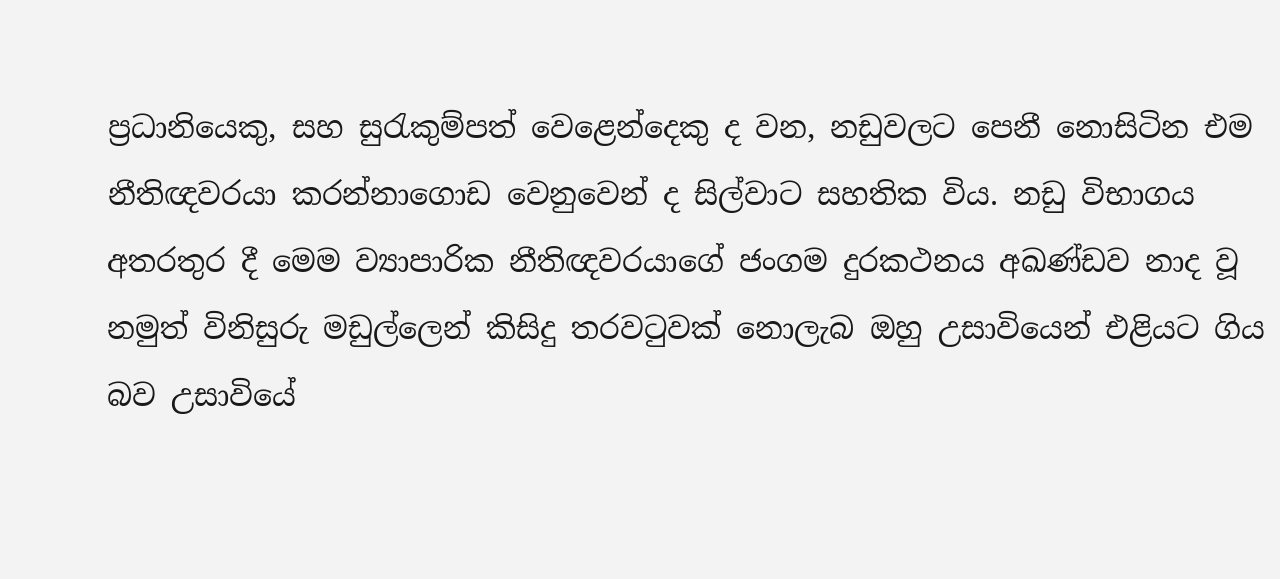ප්‍රධානියෙකු, සහ සුරැකුම්පත් වෙළෙන්දෙකු ද වන, නඩුවලට පෙනී නොසිටින එම නීතිඥවරයා කරන්නාගොඩ වෙනුවෙන් ද සිල්වාට සහතික විය. නඩු විභාගය අතරතුර දී මෙම ව්‍යාපාරික නීතිඥවරයාගේ ජංගම දුරකථනය අඛණ්ඩව නාද වූ නමුත් විනිසුරු මඩුල්ලෙන් කිසිදු තරවටුවක් නොලැබ ඔහු උසාවියෙන් එළියට ගිය බව උසාවියේ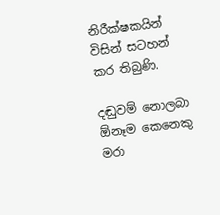නිරීක්ෂකයින් විසින් සටහන් කර තිබුණි.

දඬුවම් නොලබා ඕනෑම කෙනෙකු මරා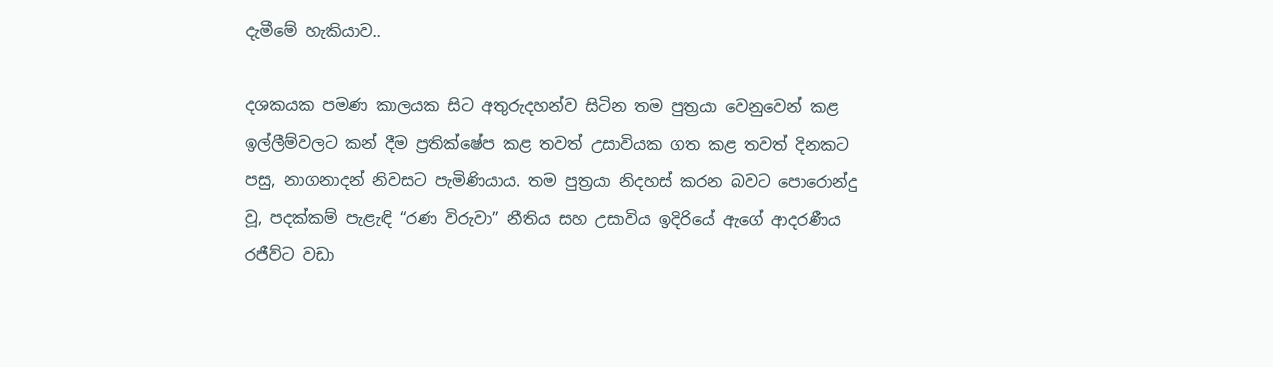දැමීමේ හැකියාව..

දශකයක පමණ කාලයක සිට අතුරුදහන්ව සිටින තම පුත්‍රයා වෙනුවෙන් කළ ඉල්ලීම්වලට කන් දීම ප්‍රතික්ෂේප කළ තවත් උසාවියක ගත කළ තවත් දිනකට පසු, නාගනාදන් නිවසට පැමිණියාය. තම පුත්‍රයා නිදහස් කරන බවට පොරොන්දු වූ, පදක්කම් පැළැඳි “රණ විරුවා” නීතිය සහ උසාවිය ඉදිරියේ ඇගේ ආදරණීය රජීව්ට වඩා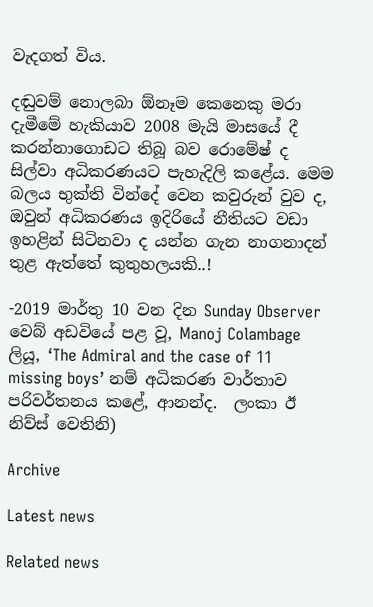වැදගත් විය.

දඬුවම් නොලබා ඕනෑම කෙනෙකු මරා දැමීමේ හැකියාව 2008 මැයි මාසයේ දී කරන්නාගොඩට තිබූ බව රොමේෂ් ද සිල්වා අධිකරණයට පැහැදිලි කළේය. මෙම බලය භුක්ති වින්දේ වෙන කවුරුන් වුව ද, ඔවුන් අධිකරණය ඉදිරියේ නීතියට වඩා ඉහළින් සිටිනවා ද යන්න ගැන නාගනාදන් තුළ ඇත්තේ කුතුහලයකි..!

-2019 මාර්තු 10 වන දින Sunday Observer වෙබ් අඩවියේ පළ වූ, Manoj Colambage ලියූ, ‘The Admiral and the case of 11 missing boys’ නම් අධිකරණ වාර්තාව පරිවර්තනය කළේ, ආනන්ද.  ලංකා ඊ නිව්ස් වෙතිනි)

Archive

Latest news

Related news